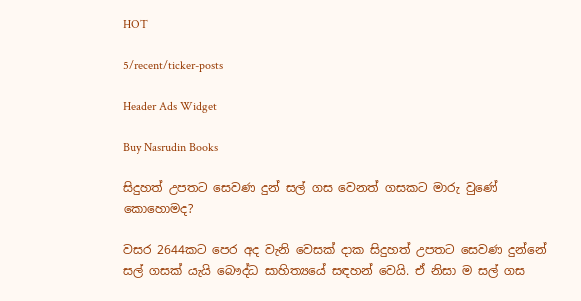HOT

5/recent/ticker-posts

Header Ads Widget

Buy Nasrudin Books

සිදුහත් උපතට සෙවණ දුන් සල් ගස වෙනත් ගසකට මාරු වුණේ කොහොමද?

වසර 2644කට පෙර අද වැනි වෙසක් දාක සිදුහත් උපතට සෙවණ දුන්නේ සල් ගසක් යැයි බෞද්ධ සාහිත්‍යයේ සඳහන් වෙයි. ඒ නිසා ම සල් ගස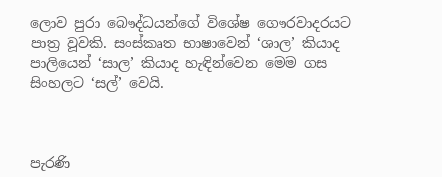ලොව පුරා බෞද්ධයන්ගේ විශේෂ ගෞරවාදරයට පාත්‍ර වූවකි. සංස්කෘත භාෂාවෙන් ‘ශාල’ කියාද පාලියෙන් ‘සාල’ කියාද හැඳින්වෙන මෙම ගස සිංහලට ‘සල්’ වෙයි.



පැරණි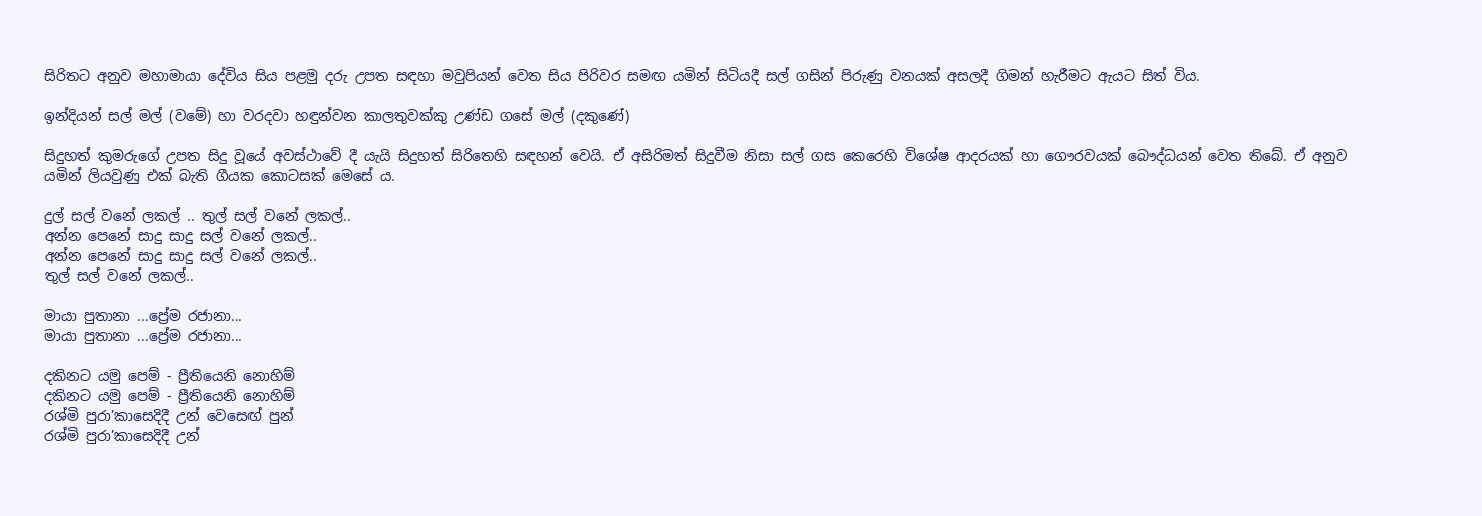සිරිතට අනුව මහාමායා දේවිය සිය පළමු දරු උපත සඳහා මවුපියන් වෙත සිය පිරිවර සමඟ යමින් සිටියදී සල් ගසින් පිරුණු වනයක් අසලදී ගිමන් හැරීමට ඇයට සිත් විය.

ඉන්දියන් සල් මල් (වමේ) හා වරදවා හඳුන්වන කාලතුවක්කු උණ්ඩ ගසේ මල් (දකුණේ)

සිදුහත් කුමරුගේ උපත සිදු වූයේ අවස්ථාවේ දී යැයි සිදුහත් සිරිතෙහි සඳහන් වෙයි. ඒ අසිරිමත් සිදුවීම නිසා සල් ගස කෙරෙහි විශේෂ ආදරයක් හා ගෞරවයක් බෞද්ධයන් වෙත තිබේ. ඒ අනුව යමින් ලියවුණු එක් බැති ගීයක කොටසක් මෙසේ ය.

දුල් සල් වනේ ලකල් .. තුල් සල් වනේ ලකල්..
අන්න පෙනේ සාදු සාදු සල් වනේ ලකල්..
අන්න පෙනේ සාදු සාදු සල් වනේ ලකල්..
තුල් සල් වනේ ලකල්..

මායා පුතානා ...ප්‍රේම රජානා...
මායා පුතානා ...ප්‍රේම රජානා...

දකිනට යමු පෙම් - ප්‍රීතියෙනි නොහිම්
දකිනට යමු පෙම් - ප්‍රීතියෙනි නොහිම්
රශ්මි පුරා’කාසෙදිදී උන් වෙස‍ෙඟ් පුන්
රශ්මි පුරා’කාසෙදිදී උන්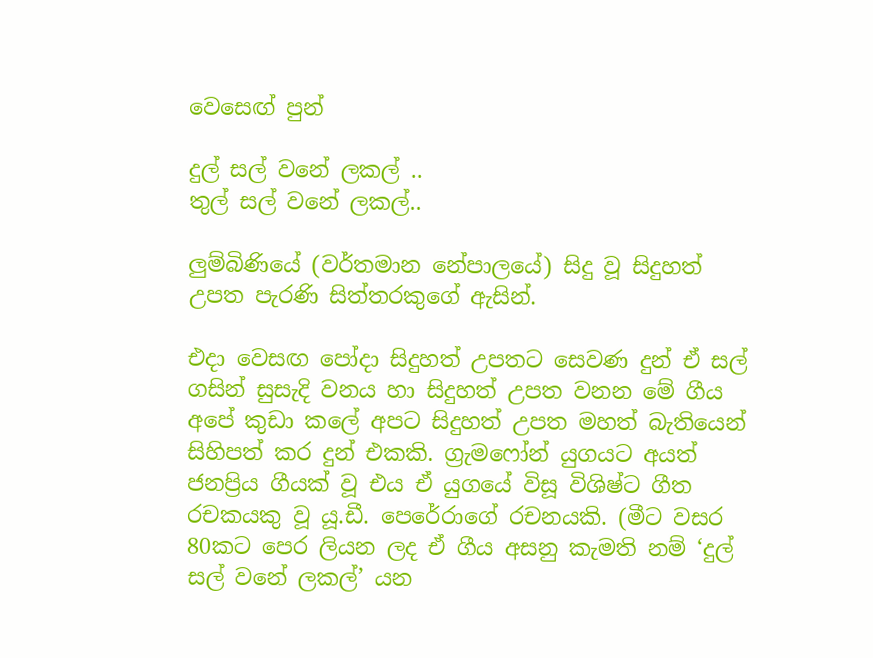වෙස‍ෙඟ් පුන්

දුල් සල් වනේ ලකල් ..
තුල් සල් වනේ ලකල්..

ලුම්බිණියේ (වර්තමාන නේපාලයේ) සිදු වූ සිදුහත් උපත පැරණි සිත්තරකුගේ ඇසින්.

එදා වෙසඟ පෝදා සිදුහත් උපතට සෙවණ දුන් ඒ සල් ගසින් සුසැදි වනය හා සිදුහත් උපත වනන මේ ගීය අපේ කුඩා කලේ අපට සිදුහත් උපත මහත් බැතියෙන් සිහිපත් කර දුන් එකකි. ග්‍රැමෆෝන් යුගයට අයත් ජනප්‍රිය ගීයක් වූ එය ඒ යුගයේ විසූ විශිෂ්ට ගීත රචකයකු වූ යූ.ඩී. පෙරේරාගේ රචනයකි. (මීට වසර 80කට පෙර ලියන ලද ඒ ගීය අසනු කැමති නම් ‘දුල් සල් වනේ ලකල්’ යන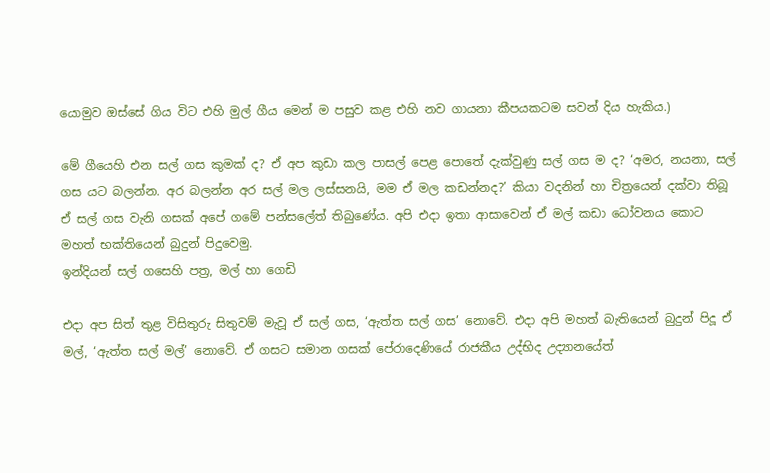යොමුව ඔස්සේ ගිය විට එහි මුල් ගීය මෙන් ම පසුව කළ එහි නව ගායනා කීපයකටම සවන් දිය හැකිය.)

මේ ගීයෙහි එන සල් ගස කුමක් ද? ඒ අප කුඩා කල පාසල් පෙළ පොතේ දැක්වුණු සල් ගස ම ද? ‘අමර, නයනා, සල් ගස යට බලන්න. අර බලන්න අර සල් මල ලස්සනයි, මම ඒ මල කඩන්නද?’ කියා වදනින් හා චිත්‍රයෙන් දක්වා තිබූ ඒ සල් ගස වැනි ගසක් අපේ ගමේ පන්සලේත් තිබුණේය. අපි එදා ඉතා ආසාවෙන් ඒ මල් කඩා ධෝවනය කොට මහත් භක්තියෙන් බුදුන් පිදුවෙමු.
ඉන්දියන් සල් ගසෙහි පත්‍ර, මල් හා ගෙඩි

එදා අප සිත් තුළ විසිතුරු සිතුවම් මැවූ ඒ සල් ගස, ‘ඇත්ත සල් ගස’ නොවේ. එදා අපි මහත් බැතියෙන් බුදුන් පිදූ ඒ මල්, ‘ඇත්ත සල් මල්’ නොවේ. ඒ ගසට සමාන ගසක් පේරාදෙණියේ රාජකීය උද්භිද උද්‍යානයේත්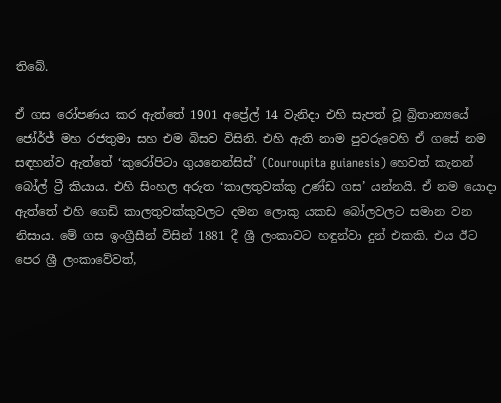තිබේ.

ඒ ගස රෝපණය කර ඇත්තේ 1901 අප්‍රේල් 14 වැනිදා එහි සැපත් වූ බ්‍රිතාන්‍යයේ ජෝර්ජ් මහ රජතුමා සහ එම බිසව විසිනි. එහි ඇති නාම පුවරුවෙහි ඒ ගසේ නම සඳහන්ව ඇත්තේ ‘කුරෝපිටා ගුයනෙන්සිස්’ (Couroupita guianesis) හෙවත් කැනන් බෝල් ට්‍රී කියාය. එහි සිංහල අරුත ‘කාලතුවක්කු උණ්ඩ ගස’ යන්නයි. ඒ නම යොදා ඇත්තේ එහි ගෙඩි කාලතුවක්කුවලට දමන ලොකු යකඩ බෝලවලට සමාන වන නිසාය. මේ ගස ඉංග්‍රීසීන් විසින් 1881 දී ශ්‍රී ලංකාවට හඳුන්වා දුන් එකකි. එය ඊට පෙර ශ්‍රී ලංකාවේවත්,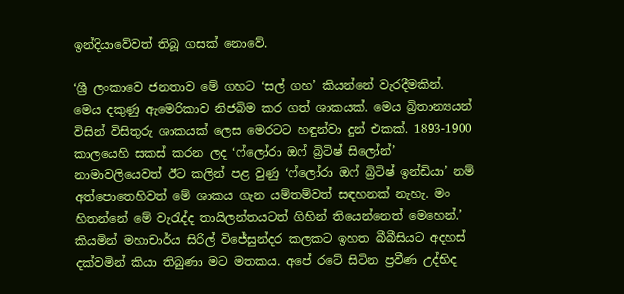ඉන්දියාවේවත් තිබූ ගසක් නොවේ.

‘ශ්‍රී ලංකාවෙ ජනතාව මේ ගහට ‘සල් ගහ’ කියන්නේ වැරදීමකින්. මෙය දකුණු ඇමෙරිකාව නිජබිම කර ගත් ශාකයක්. මෙය බ්‍රිතාන්‍යයන් විසින් විසිතුරු ශාකයක් ලෙස මෙරටට හඳුන්වා දුන් එකක්. 1893-1900 කාලයෙහි සකස් කරන ලද ‘ෆ්ලෝරා ඔෆ් බ්‍රිටිෂ් සිලෝන්’ නාමාවලියෙවත් ඊට කලින් පළ වුණු ‘ෆ්ලෝරා ඔෆ් බ්‍රිටිෂ් ඉන්ඩියා’ නම් අත්පොතෙහිවත් මේ ශාකය ගැන යම්තම්වත් සඳහනක් නැහැ. මං හිතන්නේ මේ වැරැද්ද තායිලන්තයටත් ගිහින් තියෙන්නෙත් මෙහෙන්.’ කියමින් මහාචාර්ය සිරිල් විජේසුන්දර කලකට ඉහත බීබීසියට අදහස් දක්වමින් කියා තිබුණා මට මතකය. අපේ රටේ සිටින ප්‍රවීණ උද්භිද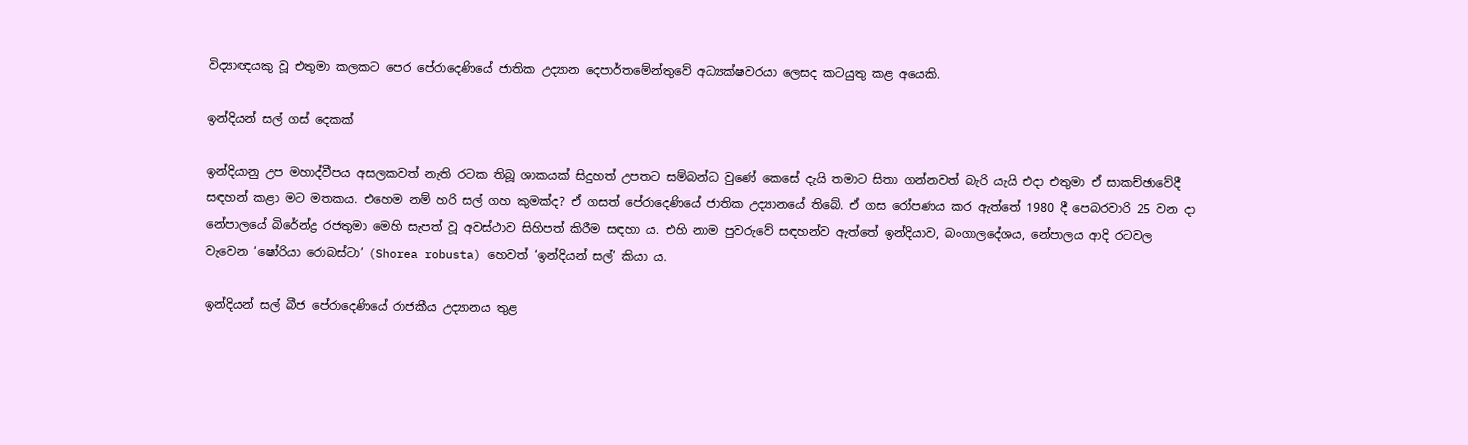විද්‍යාඥයකු වූ එතුමා කලකට පෙර පේරාදෙණියේ ජාතික උද්‍යාන දෙපාර්තමේන්තුවේ අධ්‍යක්ෂවරයා ලෙසද කටයුතු කළ අයෙකි.

ඉන්දියන් සල් ගස් දෙකක්

ඉන්දියානු උප මහාද්වීපය අසලකවත් නැති රටක තිබූ ශාකයක් සිදුහත් උපතට සම්බන්ධ වුණේ කෙසේ දැයි තමාට සිතා ගන්නවත් බැරි යැයි එදා එතුමා ඒ සාකච්ඡාවේදී සඳහන් කළා මට මතකය. එහෙම නම් හරි සල් ගහ කුමක්ද? ඒ ගසත් පේරාදෙණියේ ජාතික උද්‍යානයේ තිබේ. ඒ ගස රෝපණය කර ඇත්තේ 1980 දී පෙබරවාරි 25 වන දා නේපාලයේ බිරේන්ද්‍ර රජතුමා මෙහි සැපත් වූ අවස්ථාව සිහිපත් කිරීම සඳහා ය. එහි නාම පුවරුවේ සඳහන්ව ඇත්තේ ඉන්දියාව, බංගාලදේශය, නේපාලය ආදි රටවල වැවෙන ‘ෂෝරියා රොබස්ටා’ (Shorea robusta) හෙවත් ‘ඉන්දියන් සල්’ කියා ය.

ඉන්දියන් සල් බීජ පේරාදෙණියේ රාජකීය උද්‍යානය තුළ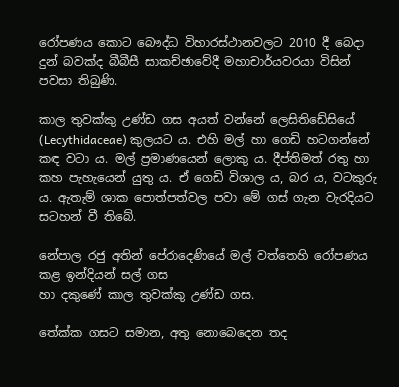රෝපණය කොට බෞද්ධ විහාරස්ථානවලට 2010 දී බෙදා දුන් බවක්ද බීබීසී සාකච්ඡාවේදී මහාචාර්යවරයා විසින් පවසා තිබුණි.

කාල තුවක්කු උණ්ඩ ගස අයත් වන්නේ ලෙසිතිඩේසියේ (Lecythidaceae) කුලයට ය. එහි මල් හා ‍ගෙඩි හටගන්නේ කඳ වටා ය. මල් ප්‍රමාණයෙන් ලොකු ය. දීප්තිමත් රතු හා කහ පැහැයෙන් යුතු ය. ඒ ගෙඩි විශාල ය, බර ය, වටකුරු ය. ඇතැම් ශාක පොත්පත්වල පවා මේ ගස් ගැන වැරදියට සටහන් වී තිබේ.

නේපාල රජු අතින් පේරාදෙණියේ මල් වත්තෙහි රෝපණය කළ ඉන්දියන් සල් ගස
හා දකුණේ කාල තුවක්කු උණ්ඩ ගස.

තේක්ක ගසට සමාන, අතු නො‍බෙදෙන තද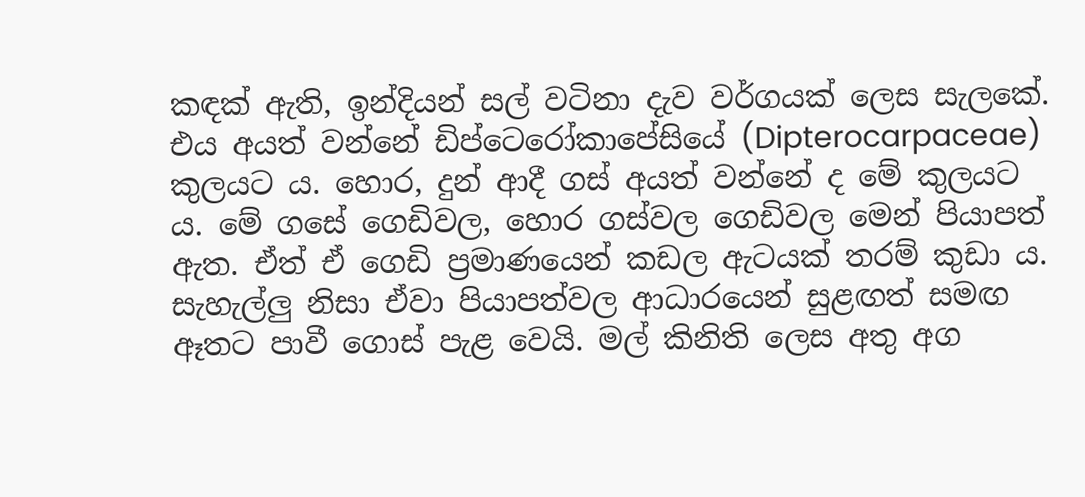කඳක් ඇති, ඉන්දියන් සල් වටිනා දැව වර්ගයක් ලෙස සැලකේ. එය අයත් වන්නේ ඩිප්ටෙරෝකාපේසියේ (Dipterocarpaceae) කුලයට ය. හොර, දුන් ආදී ගස් අයත් වන්නේ ද මේ කුලයට ය. මේ ගසේ ගෙඩිවල, හොර ගස්වල ගෙඩිවල මෙන් පියාපත් ඇත. ඒත් ඒ ගෙඩි ප්‍රමාණයෙන් කඩල ඇටයක් තරම් කුඩා ය. සැහැල්ලු නිසා ඒවා පියාපත්වල ආධාරයෙන් සුළඟත් සමඟ ඈතට පාවී ගොස් පැළ වෙයි. මල් කිනිති ලෙස අතු අග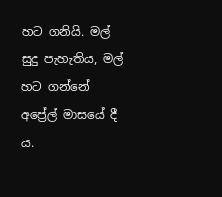හට ගනියි. මල් සුදු පැහැතිය, මල් හට ගන්නේ අප්‍රේල් මාසයේ දී ය.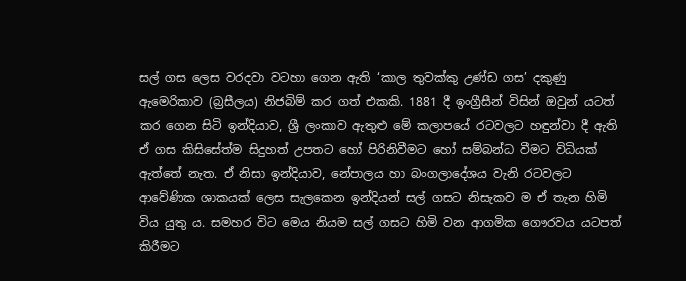සල් ගස ලෙස වරදවා වටහා ගෙන ඇති ‘කාල තුවක්කු උණ්ඩ ගස’ දකුණු ඇමෙරිකාව (බ්‍රසීලය) නිජබිම් කර ගත් එකකි. 1881 දී ඉංග්‍රීසීන් විසින් ඔවුන් යටත් කර ගෙන සිටි ඉන්දියාව, ශ්‍රී ලංකාව ඇතුළු මේ කලාපයේ රටවලට හඳුන්වා දී ඇති ඒ ගස කිසිසේත්ම සිදුහත් උපතට හෝ පිරිනිවීමට හෝ සම්බන්ධ වීමට විධියක් ඇත්තේ නැත. ඒ නිසා ඉන්දියාව, නේපාලය හා බංගලාදේශය වැනි රටවලට ආවේණික ශාකයක් ලෙස සැලකෙන ඉන්දියන් සල් ගසට නිසැකව ම ඒ තැන හිමි විය යුතු ය. සමහර විට මෙය නියම සල් ගසට හිමි වන ආගමික ගෞරවය යටපත් කිරීමට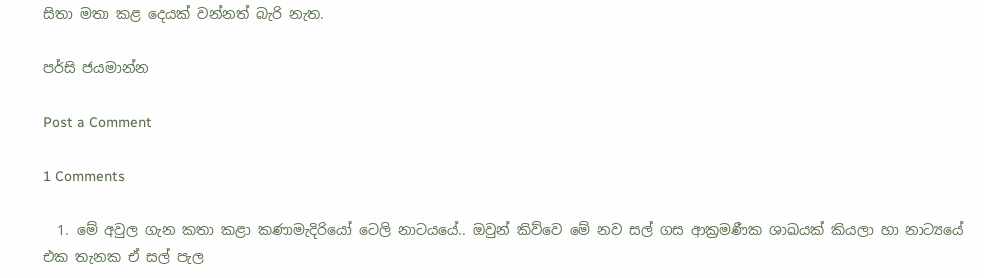සිතා මතා කළ දෙයක් වන්නත් බැරි නැත.

පර්සි ජයමාන්න

Post a Comment

1 Comments

  1. මේ අවුල ගැන කතා කළා කණාමැදිරියෝ ටෙලි නාටයයේ.. ඔවුන් කිව්වෙ මේ නව සල් ගස ආක්‍රමණීක ශාඛයක් කියලා හා නාට්‍ය‍යේ එක තැනක ඒ සල් පැල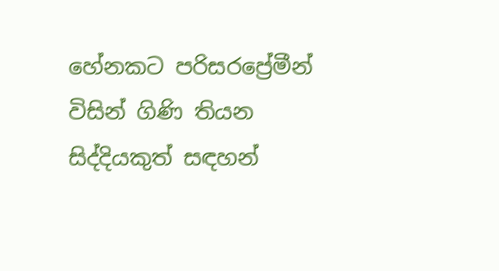හේනකට පරිසරප්‍රේමීන් විසින් ගිණි තියන සිද්දියකුත් සඳහන්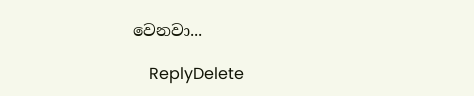වෙනවා...

    ReplyDelete